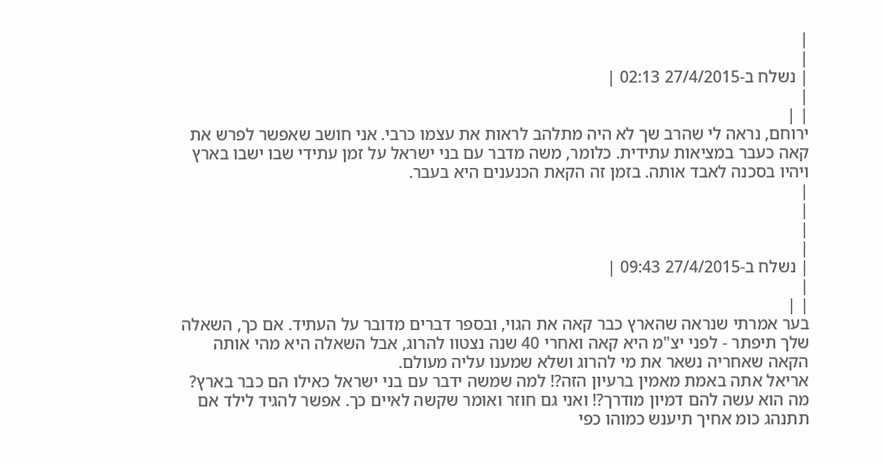|
|
| נשלח ב-27/4/2015 02:13 |
|
| |
ירוחם, נראה לי שהרב שך לא היה מתלהב לראות את עצמו כרבי. אני חושב שאפשר לפרש את קאה כעבר במציאות עתידית. כלומר, משה מדבר עם בני ישראל על זמן עתידי שבו ישבו בארץ ויהיו בסכנה לאבד אותה. בזמן זה הקאת הכנענים היא בעבר.
|
|
|
|
| נשלח ב-27/4/2015 09:43 |
|
| |
בער אמרתי שנראה שהארץ כבר קאה את הגוי, ובספר דברים מדובר על העתיד. אם כך, השאלה שלך תיפתר - לפני יצ"מ היא קאה ואחרי 40 שנה נצטוו להרוג, אבל השאלה היא מהי אותה הקאה שאחריה נשאר את מי להרוג ושלא שמענו עליה מעולם.
אריאל אתה באמת מאמין ברעיון הזה?! למה שמשה ידבר עם בני ישראל כאילו הם כבר בארץ? מה הוא עשה להם דמיון מודרך?! ואני גם חוזר ואומר שקשה לאיים כך. אפשר להגיד לילד אם תתנהג כומ אחיך תיענש כמוהו כפי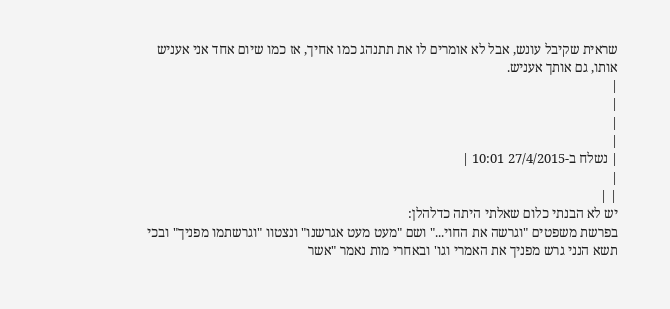שראית שקיבל עונש, אבל לא אומרים לו את תתנהג כמו אחיך, אז כמו שיום אחד אני אעניש אותו, גם אותך אעניש.
|
|
|
|
| נשלח ב-27/4/2015 10:01 |
|
| |
יש לא הבנתי כלום שאלתי היתה כדלהלן:
בפרשת משפטים "וגרשה את החוי..." ושם "מעט מעט אגרשנו" ונצטוו "וגרשתמו מפניך" ובכי תשא הנני גרש מפניך את האמרי וגו' ובאחרי מות נאמר "אשר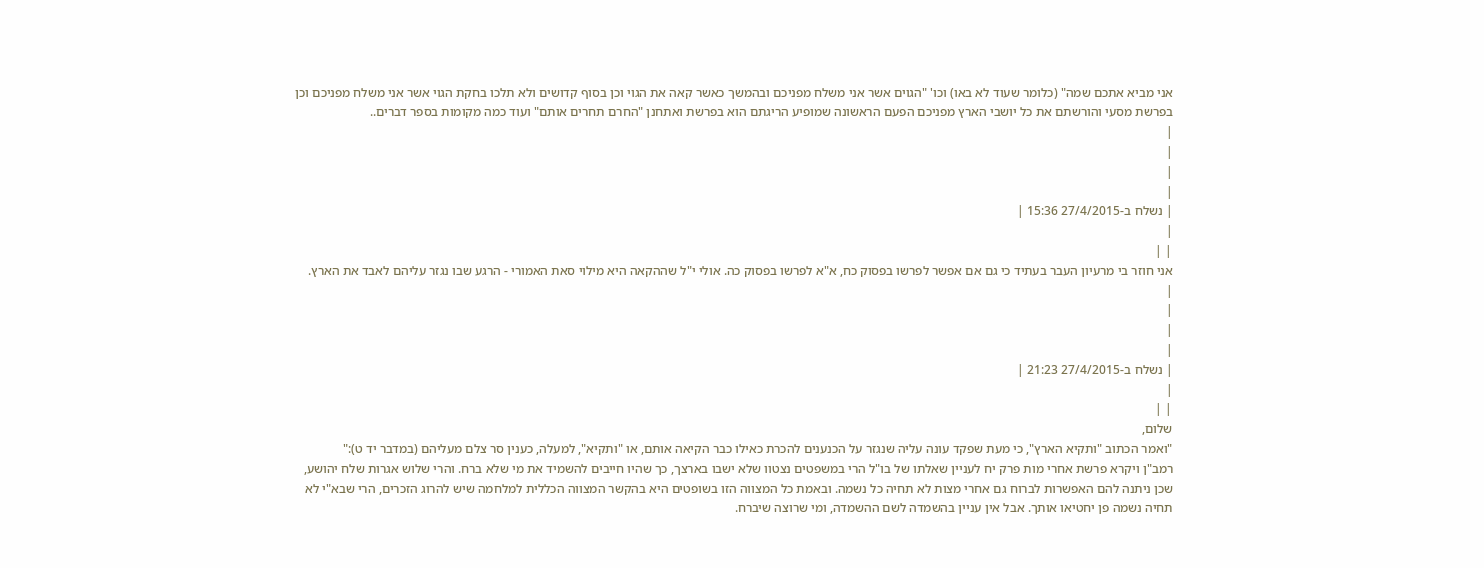אני מביא אתכם שמה" (כלומר שעוד לא באו) וכו' "הגוים אשר אני משלח מפניכם ובהמשך כאשר קאה את הגוי וכן בסוף קדושים ולא תלכו בחקת הגוי אשר אני משלח מפניכם וכן בפרשת מסעי והורשתם את כל יושבי הארץ מפניכם הפעם הראשונה שמופיע הריגתם הוא בפרשת ואתחנן "החרם תחרים אותם" ועוד כמה מקומות בספר דברים..
|
|
|
|
| נשלח ב-27/4/2015 15:36 |
|
| |
אני חוזר בי מרעיון העבר בעתיד כי גם אם אפשר לפרשו בפסוק כח, א"א לפרשו בפסוק כה. אולי י"ל שההקאה היא מילוי סאת האמורי - הרגע שבו נגזר עליהם לאבד את הארץ.
|
|
|
|
| נשלח ב-27/4/2015 21:23 |
|
| |
שלום,
"ואמר הכתוב "ותקיא הארץ", כי מעת שפקד עונה עליה שנגזר על הכנענים להכרת כאילו כבר הקיאה אותם, או "ותקיא", למעלה, כענין סר צלם מעליהם (במדבר יד ט):"
רמב"ן ויקרא פרשת אחרי מות פרק יח לעניין שאלתו של בו"ל הרי במשפטים נצטוו שלא ישבו בארצך, כך שהיו חייבים להשמיד את מי שלא ברח. והרי שלוש אגרות שלח יהושע, שכן ניתנה להם האפשרות לברוח גם אחרי מצות לא תחיה כל נשמה. ובאמת כל המצווה הזו בשופטים היא בהקשר המצווה הכללית למלחמה שיש להרוג הזכרים, הרי שבא"י לא תחיה נשמה פן יחטיאו אותך. אבל אין עניין בהשמדה לשם ההשמדה, ומי שרוצה שיברח.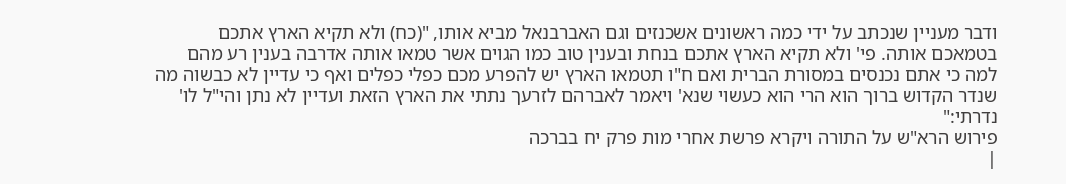ודבר מעניין שנכתב על ידי כמה ראשונים אשכנזים וגם האברבנאל מביא אותו, "(כח) ולא תקיא הארץ אתכם בטמאכם אותה. פי' ולא תקיא הארץ אתכם בנחת ובענין טוב כמו הגוים אשר טמאו אותה אדרבה בענין רע מהם למה כי אתם נכנסים במסורת הברית ואם ח"ו תטמאו הארץ יש להפרע מכם כפלי כפלים ואף כי עדיין לא כבשוה מה שנדר הקדוש ברוך הוא הרי הוא כעשוי שנא' ויאמר לאברהם לזרעך נתתי את הארץ הזאת ועדיין לא נתן והי"ל לו' נדרתי:"
פירוש הרא"ש על התורה ויקרא פרשת אחרי מות פרק יח בברכה
|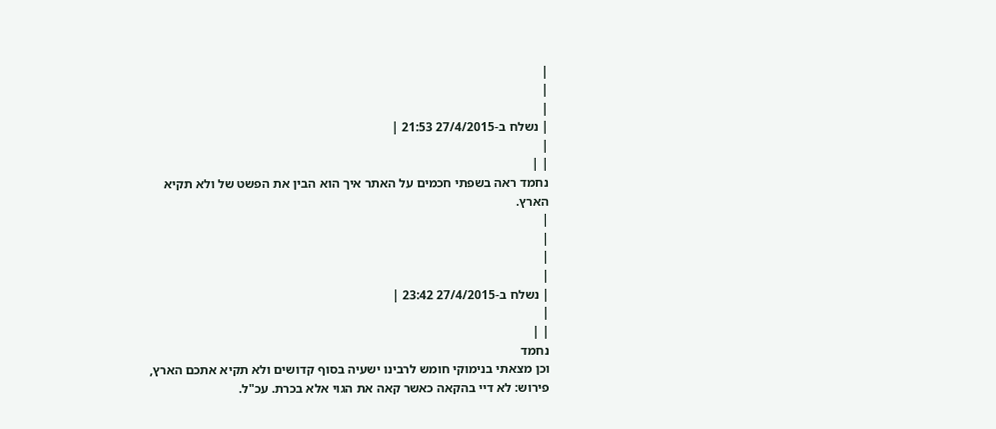|
|
|
| נשלח ב-27/4/2015 21:53 |
|
| |
נחמד ראה בשפתי חכמים על האתר איך הוא הבין את הפשט של ולא תקיא הארץ.
|
|
|
|
| נשלח ב-27/4/2015 23:42 |
|
| |
נחמד
וכן מצאתי בנימוקי חומש לרבינו ישעיה בסוף קדושים ולא תקיא אתכם הארץ, פירוש: לא דיי בהקאה כאשר קאה את הגוי אלא בכרת. עכ"ל.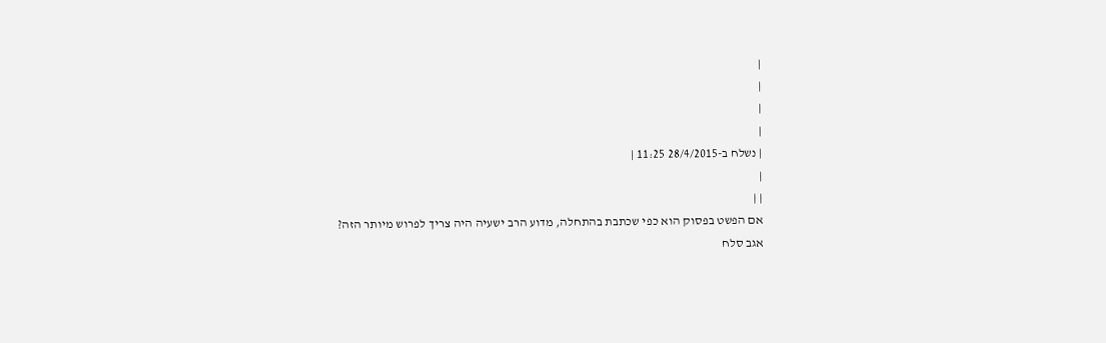|
|
|
|
| נשלח ב-28/4/2015 11:25 |
|
| |
אם הפשט בפסוק הוא כפי שכתבת בהתחלה, מדוע הרב ישעיה היה צריך לפרוש מיותר הזה?
אגב סלח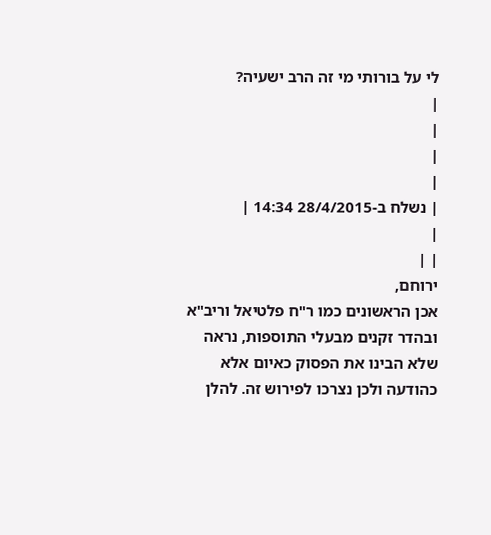לי על בורותי מי זה הרב ישעיה?
|
|
|
|
| נשלח ב-28/4/2015 14:34 |
|
| |
ירוחם,
אכן הראשונים כמו ר"ח פלטיאל וריב"א ובהדר זקנים מבעלי התוספות, נראה שלא הבינו את הפסוק כאיום אלא כהודעה ולכן נצרכו לפירוש זה. להלן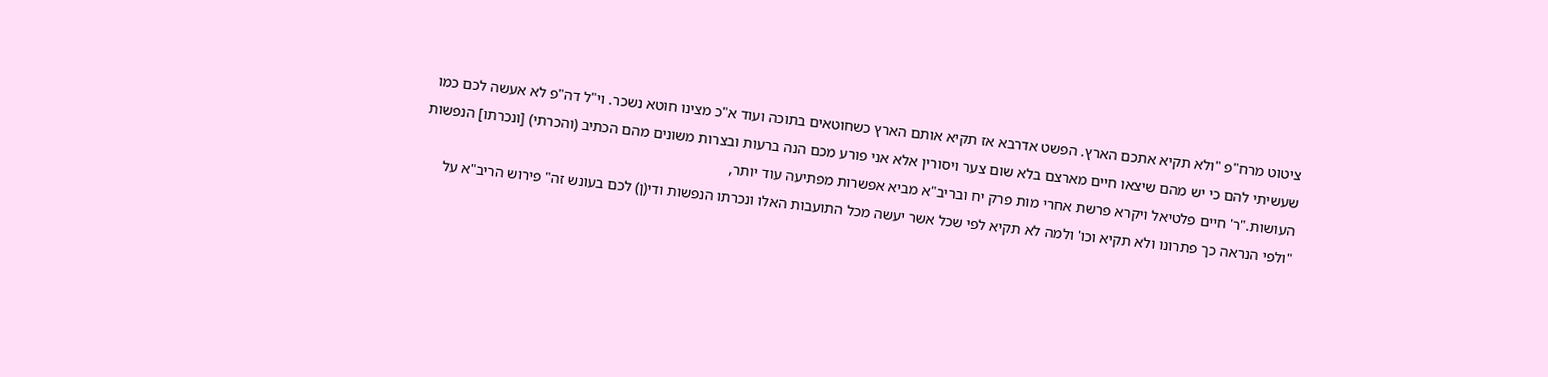ציטוט מרח"פ "ולא תקיא אתכם הארץ. הפשט אדרבא אז תקיא אותם הארץ כשחוטאים בתוכה ועוד א"כ מצינו חוטא נשכר. וי"ל דה"פ לא אעשה לכם כמו שעשיתי להם כי יש מהם שיצאו חיים מארצם בלא שום צער ויסורין אלא אני פורע מכם הנה ברעות ובצרות משונים מהם הכתיב (והכרתי) [ונכרתו] הנפשות העושות."ר' חיים פלטיאל ויקרא פרשת אחרי מות פרק יח ובריב"א מביא אפשרות מפתיעה עוד יותר,
"ולפי הנראה כך פתרונו ולא תקיא וכו' ולמה לא תקיא לפי שכל אשר יעשה מכל התועבות האלו ונכרתו הנפשות ודי(ן) לכם בעונש זה" פירוש הריב"א על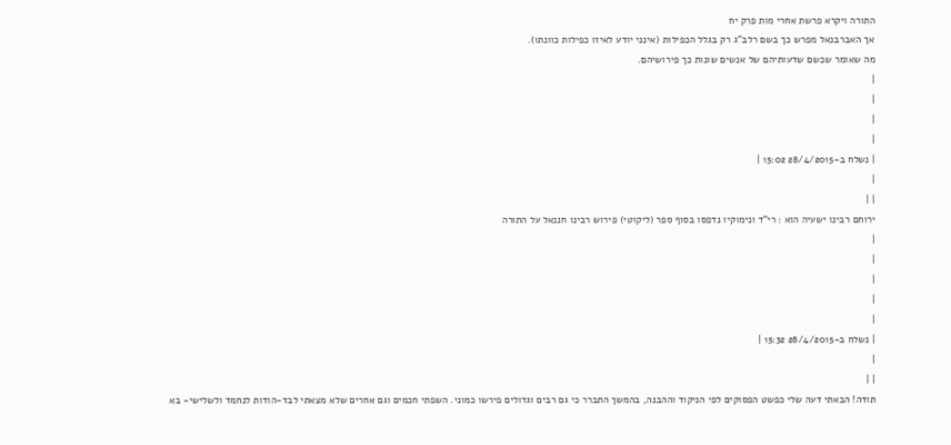התורה ויקרא פרשת אחרי מות פרק יח
אך האברבנאל מפרש כך בשם רלב"ג רק בגלל הכפילות (אינני יודע לאיזו כפילות כוונתו).
מה שאומר שכשם שדעותיהם של אנשים שונות כך פירושיהם.
|
|
|
|
| נשלח ב-28/4/2015 15:02 |
|
| |
ירוחם רבינו ישעיה הוא : רי"ד ונימוקיו נדפסו בסוף ספר (ליקוטי) פירוש רבינו חננאל על התורה
|
|
|
|
|
| נשלח ב-28/4/2015 15:32 |
|
| |
תודה! הבאתי דעה שלי כפשט הפסוקים לפי הניקוד וההבנה, בהמשך התברר כי גם רבים וגדולים פירשו כמוני. השפתי חכמים וגם אחרים שלא מצאתי לבד-הודות לנחמד ולשלישי- בא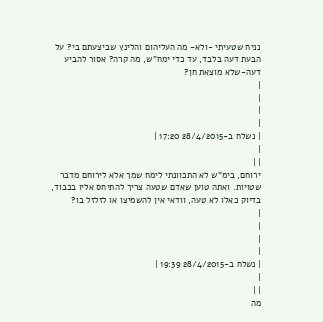נניח שטעיתי -ולא- מה העליהום והלינץ שביצעתם בי? על הבעת דעה בלבד, עד כדי ימח"ש, מה קרה? אסור להביע דעה-שלא מוצאת חן?
|
|
|
|
| נשלח ב-28/4/2015 17:20 |
|
| |
ירוחם, בימ"ש לא התכוונתי לימח שמך אלא לירוחם מדבר שטויות. ואתה טוען שאדם שטעה צריך להתיחס אליו בכבוד, בדיוק כאלו לא טעה, וודאי אין להשמיצו או לזלזל בו?
|
|
|
|
| נשלח ב-28/4/2015 19:39 |
|
| |
מה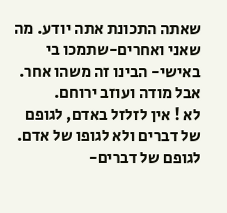שאתה התכונת אתה יודע. מה שאני ואחרים-שתמכו בי באישי- הבינו זה משהו אחר. אבל מודה ועוזב ירוחם.
לא ! אין לזלזל באדם, לגופם של דברים ולא לגופו של אדם.
לגופם של דברים-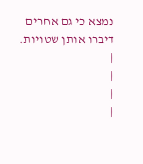נמצא כי גם אחרים דיברו אותן שטויות.
|
|
|
|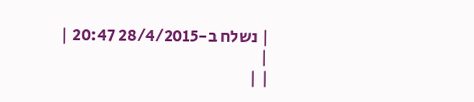| נשלח ב-28/4/2015 20:47 |
|
| |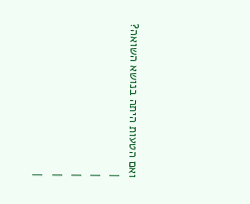ואם הטעות היתה בנושא השואה?
|
|
|
|
|